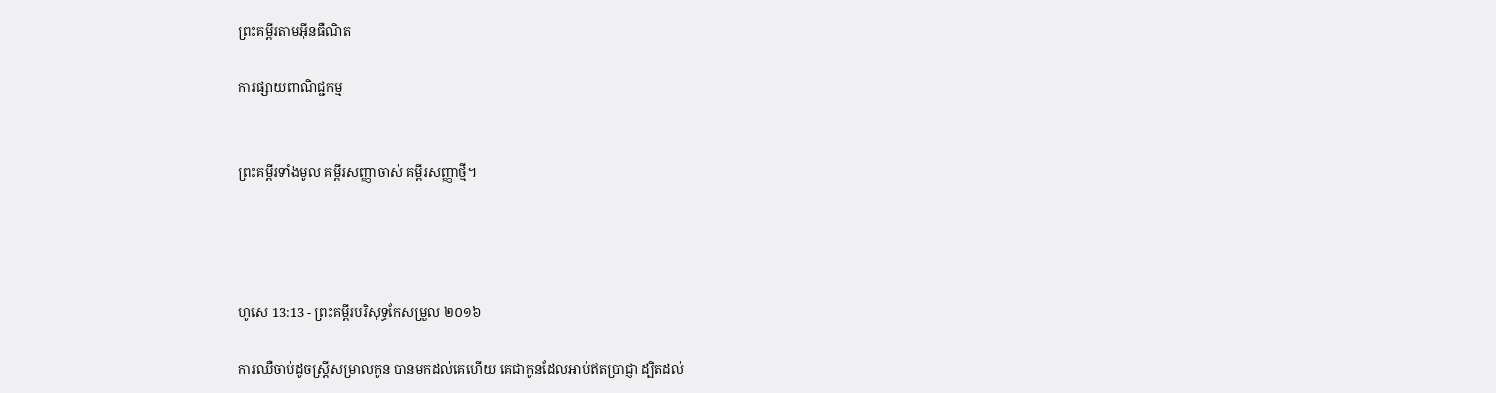ព្រះគម្ពីរតាមអ៊ីនធឺណិត

ការផ្សាយពាណិជ្ជកម្ម


ព្រះគម្ពីរទាំងមូល គម្ពីរសញ្ញាចាស់ គម្ពីរសញ្ញាថ្មី។




ហូសេ 13:13 - ព្រះគម្ពីរបរិសុទ្ធកែសម្រួល ២០១៦

ការឈឺចាប់ដូចស្រ្ដីសម្រាលកូន បានមកដល់គេហើយ គេជាកូនដែលអាប់ឥតប្រាជ្ញា ដ្បិតដល់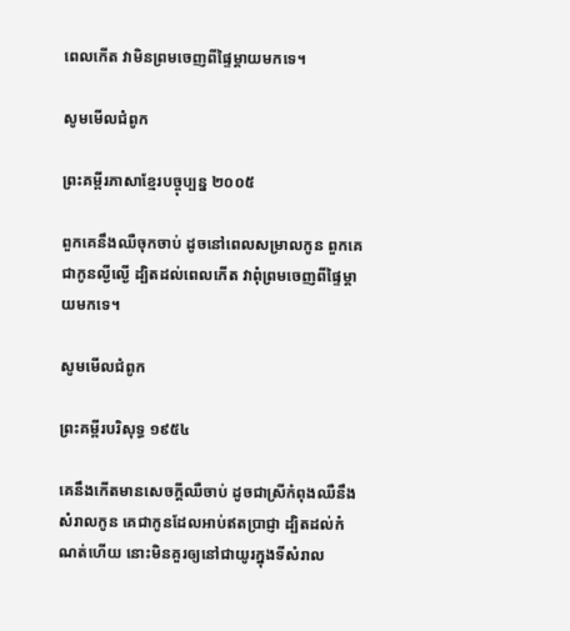ពេលកើត វាមិនព្រមចេញពីផ្ទៃម្ដាយមកទេ។

សូមមើលជំពូក

ព្រះគម្ពីរភាសាខ្មែរបច្ចុប្បន្ន ២០០៥

ពួកគេនឹងឈឺចុកចាប់ ដូចនៅពេលសម្រាលកូន ពួកគេជាកូនល្ងី‌ល្ងើ ដ្បិតដល់ពេលកើត វាពុំព្រមចេញពីផ្ទៃម្ដាយមកទេ។

សូមមើលជំពូក

ព្រះគម្ពីរបរិសុទ្ធ ១៩៥៤

គេនឹងកើតមានសេចក្ដីឈឺ‌ចាប់ ដូចជាស្រីកំពុងឈឺនឹងសំរាលកូន គេជាកូនដែលអាប់ឥតប្រាជ្ញា ដ្បិតដល់កំណត់ហើយ នោះមិនគួរឲ្យនៅជាយូរក្នុងទីសំរាល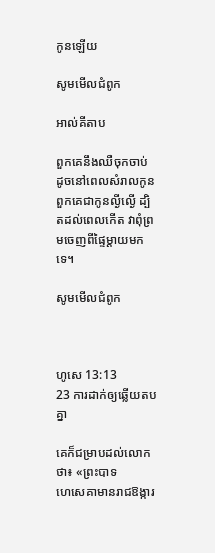កូនឡើយ

សូមមើលជំពូក

អាល់គីតាប

ពួកគេនឹងឈឺចុកចាប់ ដូចនៅពេលសំរាលកូន ពួកគេជាកូនល្ងី‌ល្ងើ ដ្បិតដល់ពេលកើត វាពុំព្រមចេញពីផ្ទៃម្ដាយមកទេ។

សូមមើលជំពូក



ហូសេ 13:13
23 ការដាក់ឲ្យឆ្លើយតបគ្នា

គេក៏ជម្រាបដល់លោកថា៖ «ព្រះបាទហេ‌សេ‌គាមានរាជ‌ឱង្ការ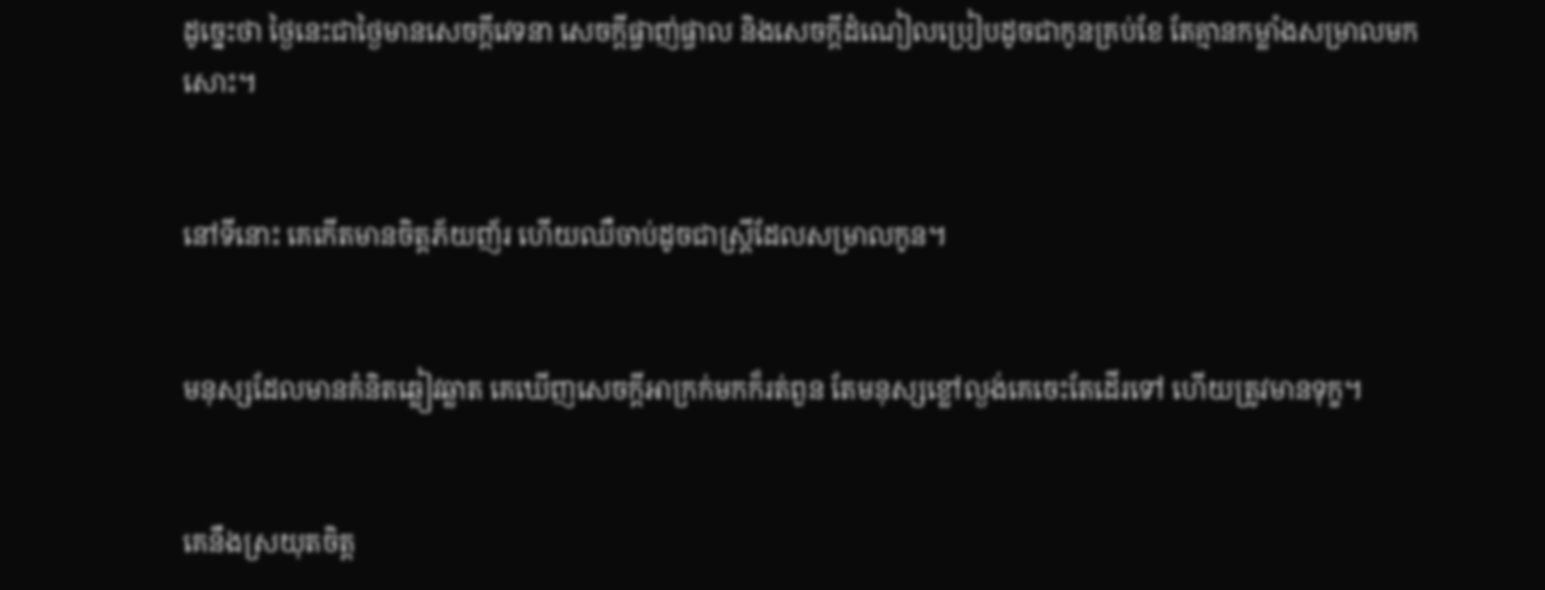ដូច្នេះថា ថ្ងៃនេះជាថ្ងៃមានសេចក្ដីវេទនា សេចក្ដីផ្ចាញ់‌ផ្ចាល និងសេចក្ដីដំណៀលប្រៀបដូចជាកូនគ្រប់ខែ តែគ្មានកម្លាំងសម្រាលមកសោះ។


នៅទីនោះ គេកើតមានចិត្តភ័យញ័រ ហើយឈឺចាប់ដូចជាស្ត្រីដែលសម្រាលកូន។


មនុស្សដែលមានគំនិតឆ្លៀវ‌ឆ្លាត គេឃើញសេចក្ដីអាក្រក់មកក៏រត់ពួន តែមនុស្សខ្លៅល្ងង់គេចេះតែដើរទៅ ហើយត្រូវមានទុក្ខ។


គេនឹងស្រយុតចិត្ត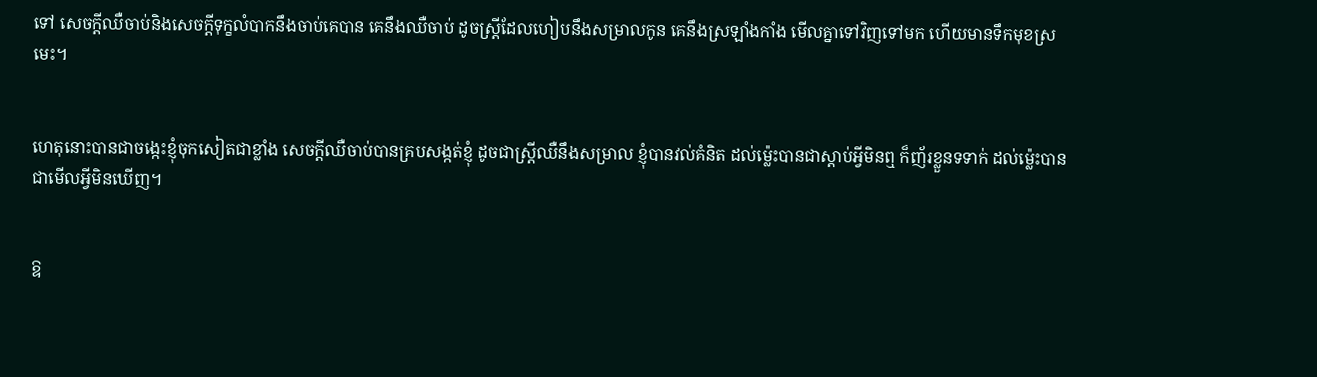ទៅ សេចក្ដីឈឺចាប់និងសេចក្ដីទុក្ខលំបាកនឹងចាប់គេបាន គេនឹងឈឺចាប់ ដូចស្ត្រីដែលហៀបនឹងសម្រាលកូន គេនឹងស្រឡាំង‌កាំង មើលគ្នាទៅវិញទៅមក ហើយមានទឹកមុខស្រមេះ។


ហេតុនោះបានជាចង្កេះខ្ញុំចុកសៀតជាខ្លាំង សេចក្ដីឈឺចាប់បានគ្របសង្កត់ខ្ញុំ ដូចជាស្ត្រីឈឺនឹងសម្រាល ខ្ញុំបានវល់គំនិត ដល់ម៉្លេះបានជាស្តាប់អ្វីមិនឮ ក៏ញ័រខ្លួនទទាក់ ដល់ម៉្លេះបានជាមើលអ្វីមិនឃើញ។


ឱ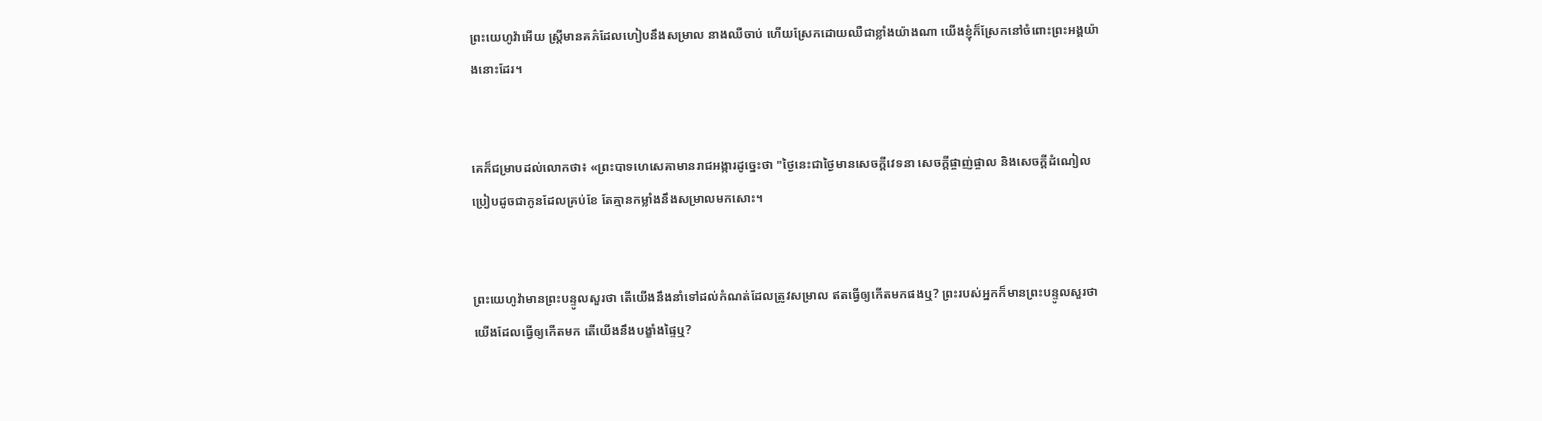ព្រះ‌យេហូវ៉ាអើយ ស្ត្រីមានគភ៌ដែលហៀបនឹងសម្រាល នាងឈឺចាប់ ហើយស្រែកដោយឈឺជាខ្លាំងយ៉ាងណា យើងខ្ញុំក៏ស្រែកនៅចំពោះព្រះ‌អង្គយ៉ាងនោះដែរ។


គេក៏ជម្រាបដល់លោកថា៖ «ព្រះបាទហេ‌សេ‌គាមានរាជ‌អង្ការដូច្នេះថា "ថ្ងៃនេះជាថ្ងៃមានសេចក្ដីវេទនា សេចក្ដីផ្ចាញ់‌ផ្ចាល និងសេចក្ដីដំណៀល ប្រៀបដូចជាកូនដែលគ្រប់ខែ តែគ្មានកម្លាំងនឹងសម្រាលមកសោះ។


ព្រះ‌យេហូវ៉ាមានព្រះ‌បន្ទូលសួរថា តើយើងនឹងនាំទៅដល់កំណត់ដែលត្រូវសម្រាល ឥតធ្វើឲ្យកើតមកផងឬ? ព្រះរបស់អ្នកក៏មានព្រះ‌បន្ទូលសួរថា យើងដែលធ្វើឲ្យកើតមក តើយើងនឹងបង្ខាំងផ្ទៃឬ?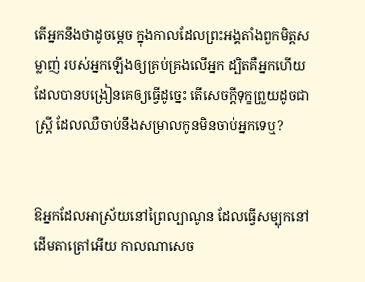តើអ្នកនឹងថាដូចម្តេច ក្នុងកាលដែលព្រះ‌អង្គតាំងពួកមិត្តសម្លាញ់ របស់អ្នកឡើងឲ្យគ្រប់‌គ្រងលើអ្នក ដ្បិតគឺអ្នកហើយដែលបានបង្រៀនគេឲ្យធ្វើដូច្នេះ តើសេចក្ដីទុក្ខព្រួយដូចជាស្ត្រី ដែលឈឺចាប់នឹងសម្រាលកូនមិនចាប់អ្នកទេឬ?


ឱអ្នកដែលអាស្រ័យនៅព្រៃល្បាណូន ដែលធ្វើសម្បុកនៅដើមតា‌ត្រៅអើយ កាលណាសេច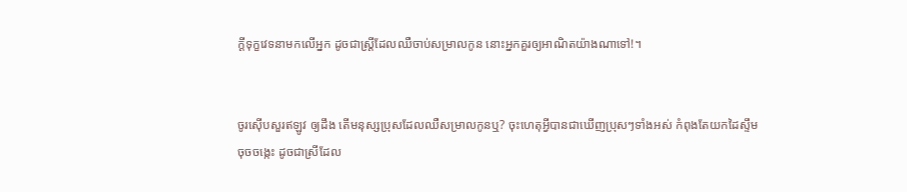ក្ដីទុក្ខវេទនាមកលើអ្នក ដូចជាស្ត្រីដែលឈឺចាប់សម្រាលកូន នោះអ្នកគួរឲ្យអាណិតយ៉ាងណាទៅ!។


ចូរស៊ើបសួរឥឡូវ ឲ្យដឹង តើមនុស្សប្រុសដែលឈឺសម្រាលកូនឬ? ចុះហេតុអ្វីបានជាឃើញប្រុសៗទាំងអស់ កំពុងតែយកដៃស្ទឹមចុចចង្កេះ ដូចជាស្រីដែល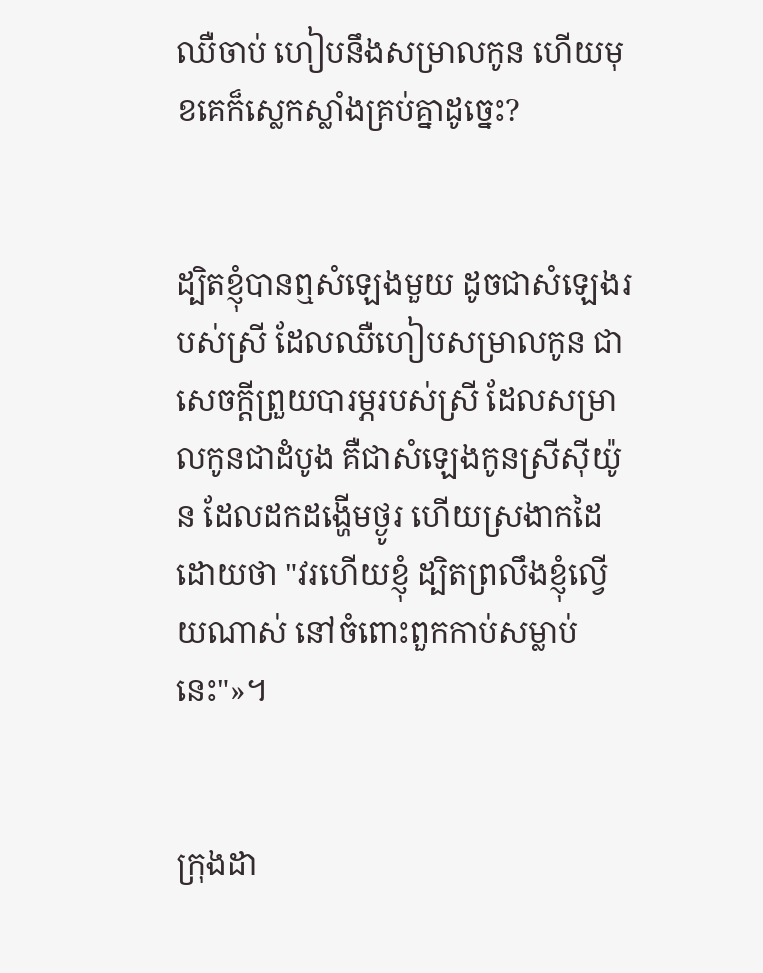ឈឺចាប់ ហៀបនឹងសម្រាលកូន ហើយមុខគេក៏ស្លេក‌ស្លាំងគ្រប់គ្នាដូច្នេះ?


ដ្បិតខ្ញុំបានឮសំឡេងមួយ ដូចជាសំឡេងរបស់ស្រី ដែលឈឺហៀបសម្រាលកូន ជាសេចក្ដីព្រួយបារម្ភរបស់ស្រី ដែលសម្រាលកូនជាដំបូង គឺជាសំឡេងកូនស្រីស៊ីយ៉ូន ដែលដកដង្ហើមថ្ងូរ ហើយស្រងាកដៃ ដោយថា "វរហើយខ្ញុំ ដ្បិតព្រលឹងខ្ញុំល្វើយណាស់ នៅចំពោះពួកកាប់សម្លាប់នេះ"»។


ក្រុងដា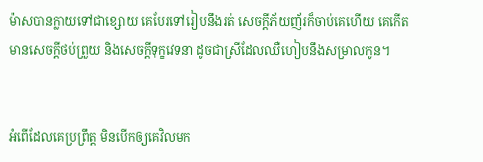ម៉ាសបានក្លាយទៅជាខ្សោយ គេបែរទៅរៀបនឹងរត់ សេចក្ដីភ័យញ័រក៏ចាប់គេហើយ គេកើតមានសេចក្ដីថប់ព្រួយ និងសេចក្ដីទុក្ខវេទនា ដូចជាស្រីដែលឈឺហៀបនឹងសម្រាលកូន។


អំពើដែលគេប្រព្រឹត្ត មិនបើកឲ្យគេវិលមក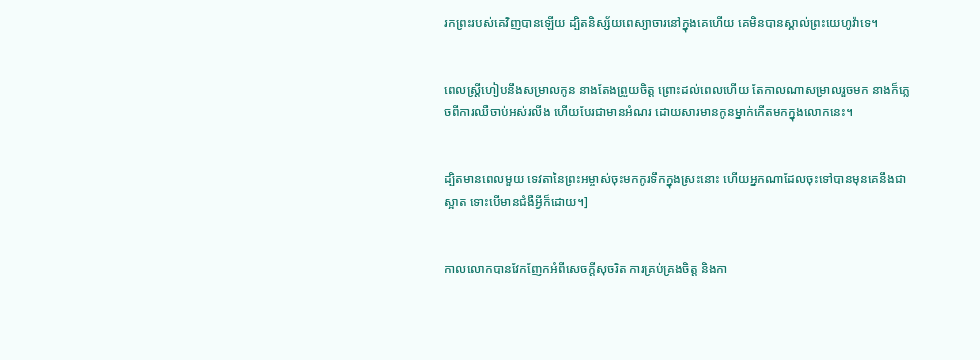រកព្រះរបស់គេវិញបានឡើយ ដ្បិតនិស្ស័យពេស្យាចារនៅក្នុងគេហើយ គេមិនបានស្គាល់ព្រះ‌យេហូវ៉ាទេ។


ពេលស្ត្រីហៀបនឹងសម្រាលកូន នាងតែងព្រួយចិត្ត ព្រោះដល់ពេលហើយ តែកាលណាសម្រាលរួចមក នាងក៏ភ្លេចពីការឈឺចាប់អស់រលីង ហើយបែរជាមានអំណរ ដោយសារមានកូនម្នាក់កើតមកក្នុងលោកនេះ។


ដ្បិតមានពេលមួយ ទេវតានៃព្រះ‌អម្ចាស់ចុះមកកូរទឹកក្នុងស្រះនោះ ហើយអ្នកណាដែលចុះទៅបានមុនគេនឹងជាស្អាត ទោះបើមានជំងឺអ្វីក៏ដោយ។]


កាលលោកបានវែកញែកអំពីសេចក្តីសុចរិត ការគ្រប់គ្រងចិត្ត និងកា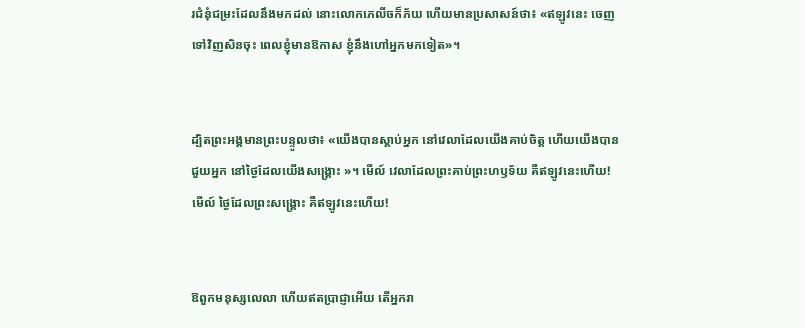រជំនុំ‌ជម្រះដែលនឹងមកដល់ នោះលោកភេលីចក៏ភ័យ ហើយមានប្រសាសន៍ថា៖ «ឥឡូវនេះ ចេញទៅវិញសិនចុះ ពេលខ្ញុំមានឱកាស ខ្ញុំនឹងហៅអ្នកមកទៀត»។


ដ្បិតព្រះ‌អង្គមានព្រះបន្ទូលថា៖ «យើងបានស្តាប់អ្នក នៅវេលាដែលយើងគាប់ចិត្ត ហើយយើងបានជួយអ្នក នៅថ្ងៃដែលយើងសង្គ្រោះ »។ មើល៍ វេលាដែលព្រះគាប់ព្រះ‌ហឫ‌ទ័យ គឺឥឡូវនេះហើយ! មើល៍ ថ្ងៃដែលព្រះ‌សង្គ្រោះ គឺឥឡូវនេះហើយ!


ឱពួកមនុស្សលេលា ហើយឥតប្រាជ្ញាអើយ តើអ្នករា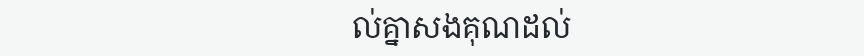ល់គ្នាសងគុណដល់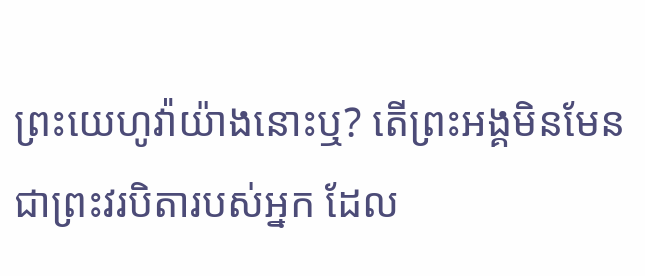ព្រះ‌យេហូវ៉ាយ៉ាងនោះឬ? តើព្រះ‌អង្គមិនមែនជាព្រះ‌វរ‌បិតារបស់អ្នក ដែល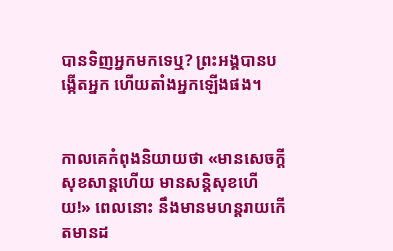បានទិញអ្នកមកទេឬ? ព្រះ‌អង្គបានបង្កើតអ្នក ហើយតាំងអ្នកឡើងផង។


កាលគេកំពុងនិយាយថា «មានសេចក្ដីសុខសាន្តហើយ មានសន្ដិសុខហើយ!» ពេលនោះ នឹងមានមហន្តរាយកើតមានដ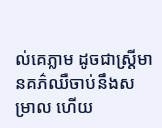ល់គេភ្លាម ដូចជាស្ត្រីមានគភ៌ឈឺចាប់នឹងសម្រាល ហើយ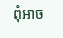ពុំអាច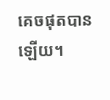គេចផុតបានឡើយ។